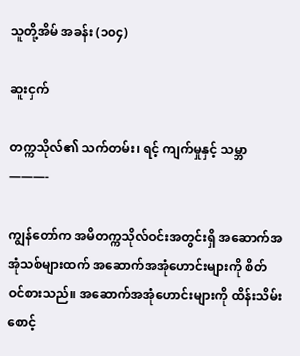သူတို့အိမ် အခန်း (၁၀၄)

ဆူးငှက်

တက္ကသိုလ်၏ သက်တမ်း၊ ရင့် ကျက်မှုနှင့် သမ္ဘာ
———-

ကျွန်တော်က အမိတက္ကသိုလ်ဝင်းအတွင်းရှိ အဆောက်အအုံသစ်များထက် အဆောက်အအုံဟောင်းများကို စိတ်ဝင်စားသည်။ အဆောက်အအုံဟောင်းများကို ထိန်းသိမ်းစောင့်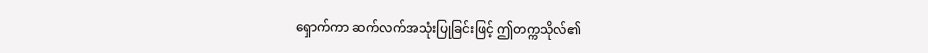ရှောက်ကာ ဆက်လက်အသုံးပြုခြင်းဖြင့် ဤတက္ကသိုလ်၏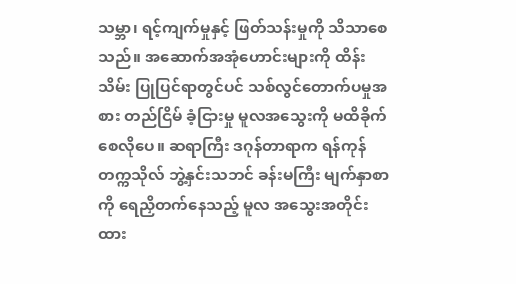သမ္ဘာ၊ ရင့်ကျက်မှုနှင့် ဖြတ်သန်းမှုကို သိသာစေသည်။ အဆောက်အအုံဟောင်းများကို ထိန်းသိမ်း ပြုပြင်ရာတွင်ပင် သစ်လွင်တောက်ပမှုအစား တည်ငြိမ် ခံ့ငြားမှု မူလအသွေးကို မထိခိုက်စေလိုပေ။ ဆရာကြီး ဒဂုန်တာရာက ရန်ကုန်တက္ကသိုလ် ဘွဲ့နှင်းသဘင် ခန်းမကြီး မျက်နှာစာကို ရေညှိတက်နေသည့် မူလ အသွေးအတိုင်း ထား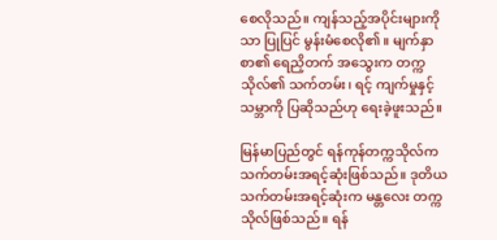စေလိုသည်။ ကျန်သည့်အပိုင်းများကိုသာ ပြုပြင် မွန်းမံစေလို၏။ မျက်နှာစာ၏ ရေညှိတက် အသွေးက တက္ကသိုလ်၏ သက်တမ်း၊ ရင့် ကျက်မှုနှင့် သမ္ဘာကို ပြဆိုသည်ဟု ရေးခဲ့ဖူးသည်။

မြန်မာပြည်တွင် ရန်ကုန်တက္ကသိုလ်က သက်တမ်းအရင့်ဆုံးဖြစ်သည်။ ဒုတိယ သက်တမ်းအရင့်ဆုံးက မန္တလေး တက္ကသိုလ်ဖြစ်သည်။ ရန်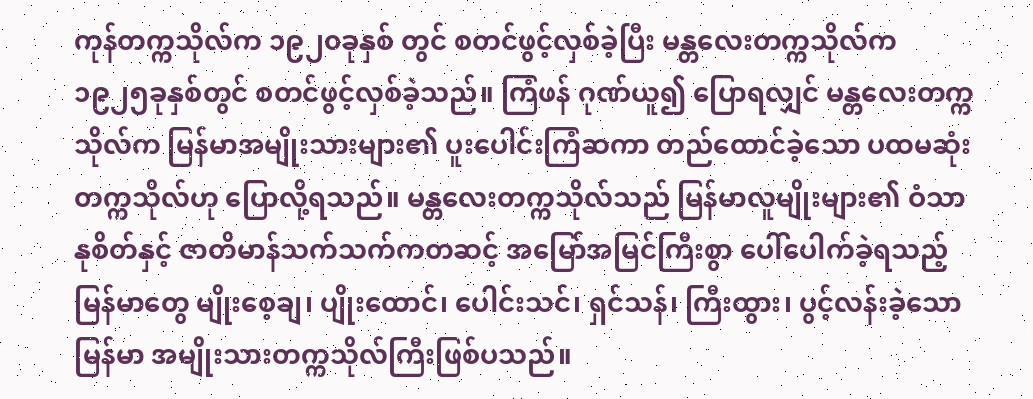ကုန်တက္ကသိုလ်က ၁၉၂၀ခုနှစ် တွင် စတင်ဖွင့်လှစ်ခဲ့ပြီး မန္တလေးတက္ကသိုလ်က ၁၉၂၅ခုနှစ်တွင် စတင်ဖွင့်လှစ်ခဲ့သည်။ ကြံဖန် ဂုဏ်ယူ၍ ပြောရလျှင် မန္တလေးတက္ကသိုလ်က မြန်မာအမျိုးသားများ၏ ပူးပေါင်းကြံဆကာ တည်ထောင်ခဲ့သော ပထမဆုံးတက္ကသိုလ်ဟု ပြောလို့ရသည်။ မန္တလေးတက္ကသိုလ်သည် မြန်မာလူမျိုးများ၏ ဝံသာနုစိတ်နှင့် ဇာတိမာန်သက်သက်ကတဆင့် အမြော်အမြင်ကြီးစွာ ပေါ်ပေါက်ခဲ့ရသည့် မြန်မာတွေ မျိုးစေ့ချ၊ ပျိုးထောင်၊ ပေါင်းသင်၊ ရှင်သန်၊ ကြီးထွား၊ ပွင့်လန်းခဲ့သော မြန်မာ အမျိုးသားတက္ကသိုလ်ကြီးဖြစ်ပသည်။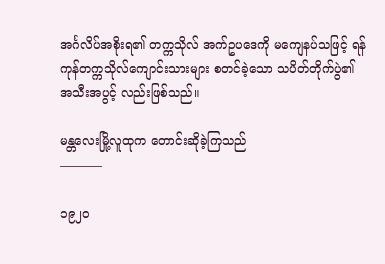အင်္ဂလိပ်အစိုးရ၏ တက္ကသိုလ် အက်ဥပဒေကို မကျေနပ်သဖြင့် ရန်ကုန်တက္ကသိုလ်ကျောင်းသားများ စတင်ခဲ့သော သပိတ်တိုက်ပွဲ၏ အသီးအပွင့် လည်းဖြစ်သည်။

မန္တလေးမြို့လူထုက တောင်းဆိုခဲ့ကြသည်
———–

၁၉၂၀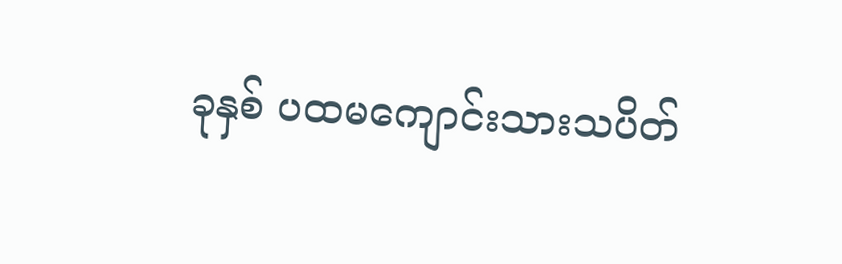ခုနှစ် ပထမကျောင်းသားသပိတ်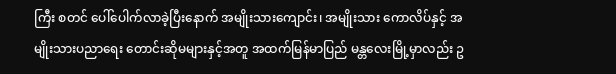ကြီး စတင် ပေါ်ပေါက်လာခဲ့ပြီးနောက် အမျိုးသားကျောင်း၊ အမျိုးသား ကောလိပ်နှင့် အမျိုးသားပညာရေး တောင်းဆိုမများနှင့်အတူ အထက်မြန်မာပြည် မန္တလေးမြို့မှာလည်း ဥ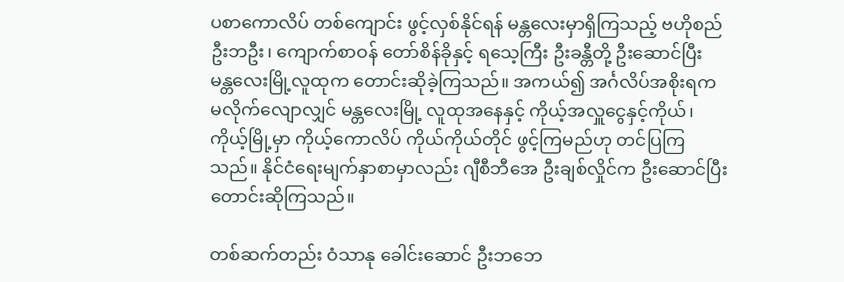ပစာကောလိပ် တစ်ကျောင်း ဖွင့်လှစ်နိုင်ရန် မန္တလေးမှာရှိကြသည့် ဗဟိုစည် ဦးဘဦး၊ ကျောက်စာဝန် တော်စိန်ခိုနှင့် ရသေ့ကြီး ဦးခန္တီတို့ ဦးဆောင်ပြီး မန္တလေးမြို့လူထုက တောင်းဆိုခဲ့ကြသည်။ အကယ်၍ အင်္ဂလိပ်အစိုးရက မလိုက်လျောလျှင် မန္တလေးမြို့ လူထုအနေနှင့် ကိုယ့်အလှူငွေနှင့်ကိုယ်၊ ကိုယ့်မြို့မှာ ကိုယ့်ကောလိပ် ကိုယ်ကိုယ်တိုင် ဖွင့်ကြမည်ဟု တင်ပြကြသည်။ နိုင်ငံရေးမျက်နှာစာမှာလည်း ဂျီစီဘီအေ ဦးချစ်လှိုင်က ဦးဆောင်ပြီး တောင်းဆိုကြသည်။

တစ်ဆက်တည်း ဝံသာနု ခေါင်းဆောင် ဦးဘဘေ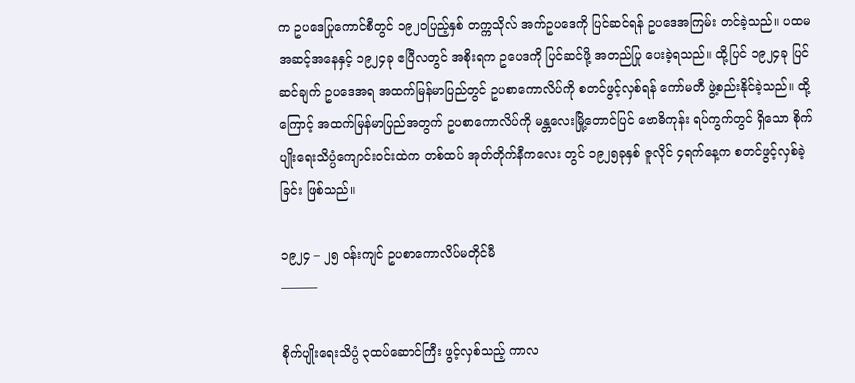က ဥပဒေပြုကောင်စီတွင် ၁၉၂၀ပြည့်နှစ် တက္ကသိုလ် အက်ဥပဒေကို ပြင်ဆင်ရန် ဥပဒေအကြမ်း တင်ခဲ့သည်။ ပထမအဆင့်အနေနှင့် ၁၉၂၄ခု ဧပြီလတွင် အစိုးရက ဥပေဒကို ပြင်ဆင်ဖို့ အတည်ပြု ပေးခဲ့ရသည်။ ထို့ပြင် ၁၉၂၄ခု ပြင်ဆင်ချက် ဥပဒေအရ အထက်မြန်မာပြည်တွင် ဥပစာကောလိပ်ကို စတင်ဖွင့်လှစ်ရန် ကော်မတီ ဖွဲ့စည်းနိုင်ခဲ့သည်။ ထို့ကြောင့် အထက်မြန်မာပြည်အတွက် ဥပစာကောလိပ်ကို မန္တလေးမြို့တောင်ပြင် ဗောဓိကုန်း ရပ်ကွက်တွင် ရှိသော စိုက်ပျိုးရေးသိပ္ပံကျောင်းဝင်းထဲက တစ်ထပ် အုတ်တိုက်နီကလေး တွင် ၁၉၂၅ခုနှစ် ဇူလိုင် ၄ရက်နေ့က စတင်ဖွင့်လှစ်ခဲ့ခြင်း ဖြစ်သည်။

၁၉၂၄ – ၂၅ ဝန်းကျင် ဥပစာကောလိပ်မတိုင်မီ
———

စိုက်ပျိုးရေးသိပ္ပံ ၃ထပ်ဆောင်ကြီး ဖွင့်လှစ်သည့် ကာလ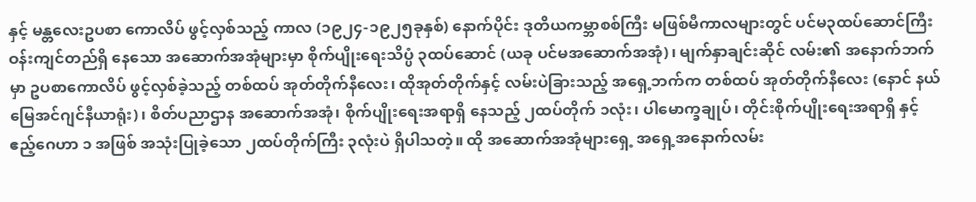နှင့် မန္တလေးဥပစာ ကောလိပ် ဖွင့်လှစ်သည့် ကာလ (၁၉၂၄-၁၉၂၅ခုနှစ်) နောက်ပိုင်း ဒုတိယကမ္ဘာစစ်ကြီး မဖြစ်မီကာလများတွင် ပင်မ၃ထပ်ဆောင်ကြီး ဝန်းကျင်တည်ရှိ နေသော အဆောက်အအုံများမှာ စိုက်ပျိုးရေးသိပ္ပံ ၃ထပ်ဆောင် (ယခု ပင်မအဆောက်အအုံ)၊ မျက်နှာချင်းဆိုင် လမ်း၏ အနောက်ဘက်မှာ ဥပစာကောလိပ် ဖွင့်လှစ်ခဲ့သည့် တစ်ထပ် အုတ်တိုက်နီလေး၊ ထိုအုတ်တိုက်နှင့် လမ်းပဲခြားသည့် အရှေ့ဘက်က တစ်ထပ် အုတ်တိုက်နီလေး (နောင် နယ်မြေအင်ဂျင်နီယာရုံး)၊ စိတ်ပညာဌာန အဆောက်အအုံ၊ စိုက်ပျိုးရေးအရာရှိ နေသည့် ၂ထပ်တိုက် ၁လုံး၊ ပါမောက္ခချုပ်၊ တိုင်းစိုက်ပျိုးရေးအရာရှိ နှင့် ဧည့်ဂေဟာ ၁ အဖြစ် အသုံးပြုခဲ့သော ၂ထပ်တိုက်ကြီး ၃လုံးပဲ ရှိပါသတဲ့။ ထို အဆောက်အအုံများရှေ့ အရှေ့အနောက်လမ်း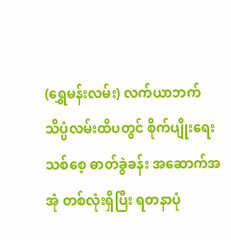(ရွှေမန်းလမ်း) လက်ယာဘက် သိပ္ပံလမ်းထိပတွင် စိုက်ပျိုးရေးသစ်စေ့ ဓာတ်ခွဲခန်း အဆောက်အအုံ တစ်လုံးရှိပြီး ရတနာပုံ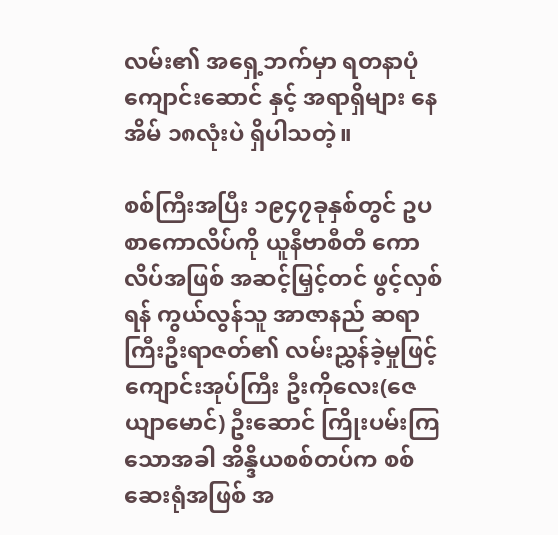လမ်း၏ အရှေ့ဘက်မှာ ရတနာပုံကျောင်းဆောင် နှင့် အရာရှိများ နေအိမ် ၁၈လုံးပဲ ရှိပါသတဲ့။

စစ်ကြီးအပြီး ၁၉၄၇ခုနှစ်တွင် ဥပစာကောလိပ်ကို ယူနီဗာစီတီ ကောလိပ်အဖြစ် အဆင့်မြှင့်တင် ဖွင့်လှစ်ရန် ကွယ်လွန်သူ အာဇာနည် ဆရာကြီးဦးရာဇတ်၏ လမ်းညွှန်ခဲ့မှုဖြင့် ကျောင်းအုပ်ကြီး ဦးကိုလေး(ဇေယျာမောင်) ဦးဆောင် ကြိုးပမ်းကြသောအခါ အိန္ဒိယစစ်တပ်က စစ်ဆေးရုံအဖြစ် အ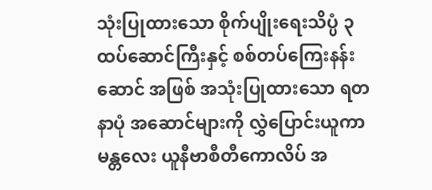သုံးပြုထားသော စိုက်ပျိုးရေးသိပ္ပံ ၃ထပ်ဆောင်ကြီးနှင့် စစ်တပ်ကြေးနန်းဆောင် အဖြစ် အသုံးပြုထားသော ရတနာပုံ အဆောင်များကို လွှဲပြောင်းယူကာ မန္တလေး ယူနီဗာစီတီကောလိပ် အ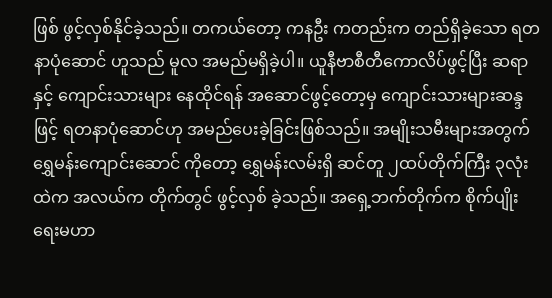ဖြစ် ဖွင့်လှစ်နိုင်ခဲ့သည်။ တကယ်တော့ ကနဦး ကတည်းက တည်ရှိခဲ့သော ရတနာပုံဆောင် ဟူသည် မူလ အမည်မရှိခဲ့ပါ။ ယူနီဗာစီတီကောလိပ်ဖွင့်ပြီး ဆရာနှင့် ကျောင်းသားများ နေထိုင်ရန် အဆောင်ဖွင့်တော့မှ ကျောင်းသားများဆန္ဒဖြင့် ရတနာပုံဆောင်ဟု အမည်ပေးခဲ့ခြင်းဖြစ်သည်။ အမျိုးသမီးများအတွက် ရွှေမန်းကျောင်းဆောင် ကိုတော့ ရွှေမန်းလမ်းရှိ ဆင်တူ ၂ထပ်တိုက်ကြီး ၃လုံးထဲက အလယ်က တိုက်တွင် ဖွင့်လှစ် ခဲ့သည်။ အရှေ့ဘက်တိုက်က စိုက်ပျိုးရေးမဟာ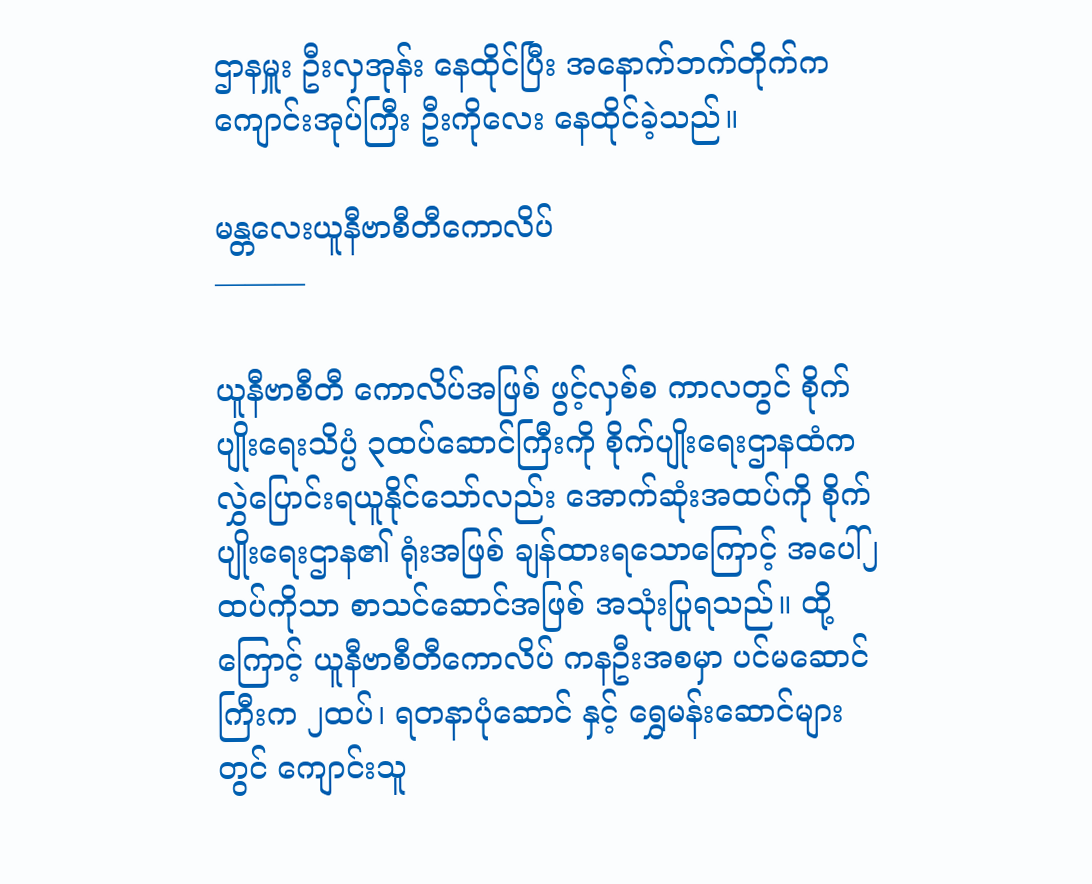ဌာနမှူး ဦးလှအုန်း နေထိုင်ပြီး အနောက်ဘက်တိုက်က ကျောင်းအုပ်ကြီး ဦးကိုလေး နေထိုင်ခဲ့သည်။

မန္တလေးယူနီဗာစီတီကောလိပ်
———

ယူနီဗာစီတီ ကောလိပ်အဖြစ် ဖွင့်လှစ်စ ကာလတွင် စိုက်ပျိုးရေးသိပ္ပံ ၃ထပ်ဆောင်ကြီးကို စိုက်ပျိုးရေးဌာနထံက လွှဲပြောင်းရယူနိုင်သော်လည်း အောက်ဆုံးအထပ်ကို စိုက်ပျိုးရေးဌာန၏ ရုံးအဖြစ် ချန်ထားရသောကြောင့် အပေါ်၂ထပ်ကိုသာ စာသင်ဆောင်အဖြစ် အသုံးပြုရသည်။ ထို့ကြောင့် ယူနီဗာစီတီကောလိပ် ကနဦးအစမှာ ပင်မဆောင်ကြီးက ၂ထပ်၊ ရတနာပုံဆောင် နှင့် ရွှေမန်းဆောင်များတွင် ကျောင်းသူ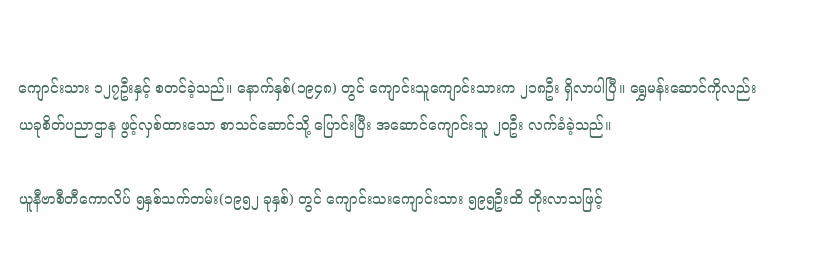ကျောင်းသား ၁၂၇ဦးနှင့် စတင်ခဲ့သည်။ နောက်နှစ်(၁၉၄၈) တွင် ကျောင်းသူကျောင်းသားက ၂၁၈ဦး ရှိလာပါပြီ။ ရွှေမန်းဆောင်ကိုလည်း ယခုစိတ်ပညာဌာန ဖွင့်လှစ်ထားသော စာသင်ဆောင်သို့ ပြောင်းပြီး အဆောင်ကျောင်းသူ ၂၀ဦး လက်ခံခဲ့သည်။

ယူနီဗာစီတီကောလိပ် ၅နှစ်သက်တမ်း(၁၉၅၂ ခုနှစ်) တွင် ကျောင်းသးကျောင်းသား ၅၉၅ဦးထိ တိုးလာသဖြင့်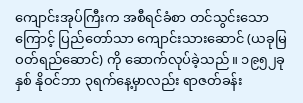ကျောင်းအုပ်ကြီးက အစီရင်ခံစာ တင်သွင်းသောကြောင့် ပြည်တော်သာ ကျောင်းသားဆောင် (ယခုမြဝတ်ရည်ဆောင်) ကို ဆောက်လုပ်ခဲ့သည်။ ၁၉၅၂ခုနှစ် နိုဝင်ဘာ ၃ရက်နေ့မှာလည်း ရာဇတ်ခန်း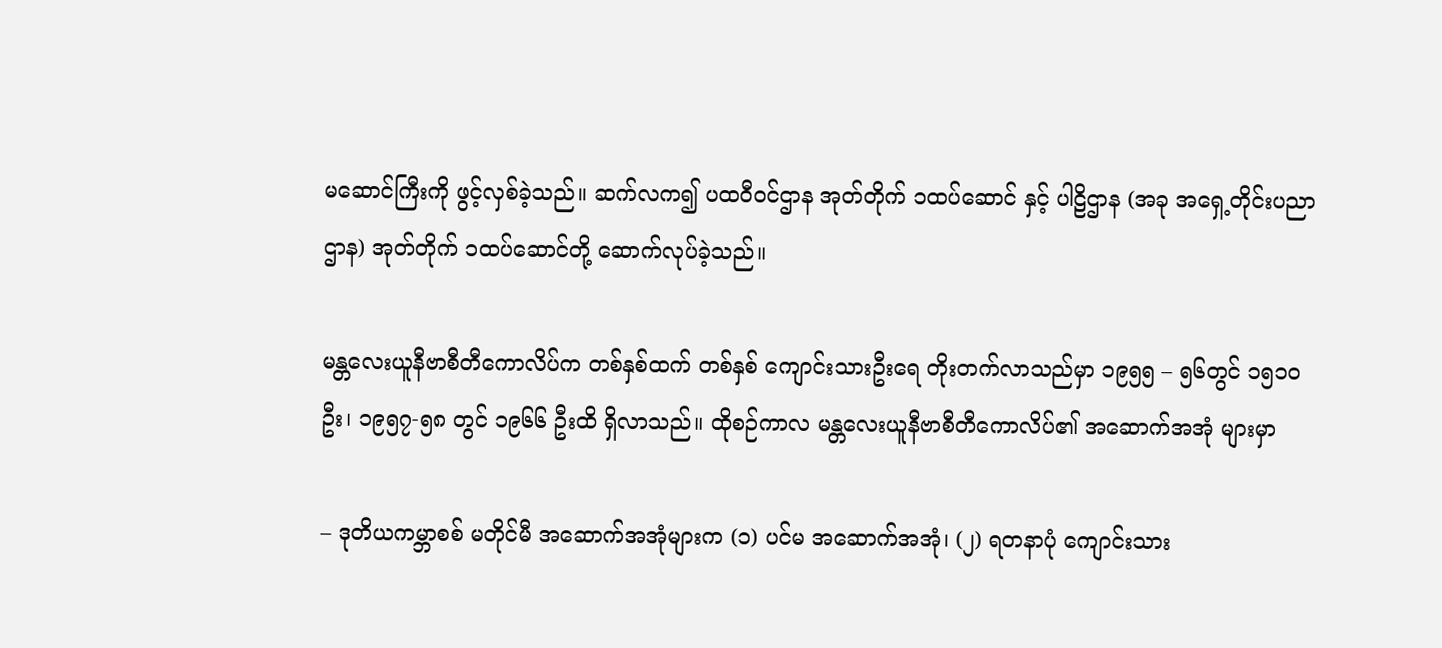မဆောင်ကြီးကို ဖွင့်လှစ်ခဲ့သည်။ ဆက်လက၍ ပထဝီဝင်ဌာန အုတ်တိုက် ၁ထပ်ဆောင် နှင့် ပါဠိဌာန (အခု အရှေ့တိုင်းပညာဌာန) အုတ်တိုက် ၁ထပ်ဆောင်တို့ ဆောက်လုပ်ခဲ့သည်။

မန္တလေးယူနီဗာစီတီကောလိပ်က တစ်နှစ်ထက် တစ်နှစ် ကျောင်းသားဦးရေ တိုးတက်လာသည်မှာ ၁၉၅၅ – ၅၆တွင် ၁၅၁၀ဦး၊ ၁၉၅၇-၅၈ တွင် ၁၉၆၆ ဦးထိ ရှိလာသည်။ ထိုစဉ်ကာလ မန္တလေးယူနီဗာစီတီကောလိပ်၏ အဆောက်အအုံ များမှာ

– ဒုတိယကမ္ဘာစစ် မတိုင်မီ အဆောက်အအုံများက (၁) ပင်မ အဆောက်အအုံ၊ (၂) ရတနာပုံ ကျောင်းသား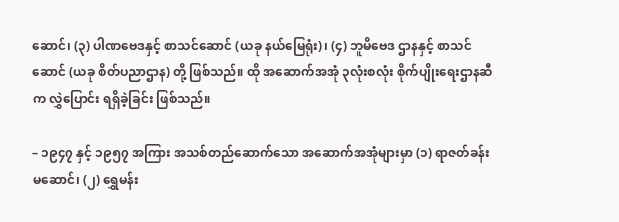ဆောင်၊ (၃) ပါဏဗေဒနှင့် စာသင်ဆောင် (ယခု နယ်မြေရုံး)၊ (၄) ဘူမိဗေဒ ဌာနနှင့် စာသင်ဆောင် (ယခု စိတ်ပညာဌာန) တို့ ဖြစ်သည်။ ထို အဆောက်အအုံ ၃လုံးစလုံး စိုက်ပျိုးရေးဌာနဆီက လွှဲပြောင်း ရရှိခဲ့ခြင်း ဖြစ်သည်။

– ၁၉၄၇ နှင့် ၁၉၅၇ အကြား အသစ်တည်ဆောက်သော အဆောက်အအုံများမှာ (၁) ရာဇတ်ခန်းမဆောင်၊ (၂) ရွှေမန်း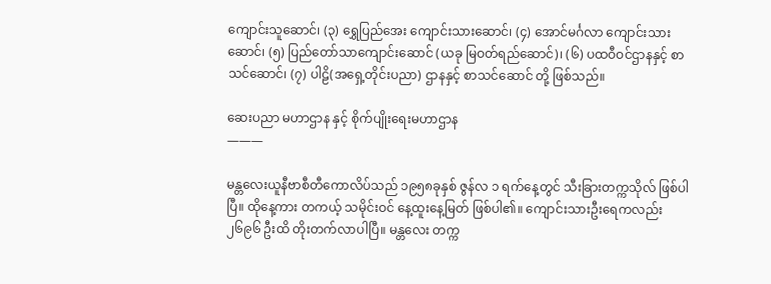ကျောင်းသူဆောင်၊ (၃) ရွှေပြည်အေး ကျောင်းသားဆောင်၊ (၄) အောင်မင်္ဂလာ ကျောင်းသားဆောင်၊ (၅) ပြည်တော်သာကျောင်းဆောင် (ယခု မြဝတ်ရည်ဆောင်)၊ (၆) ပထဝီဝင်ဌာနနှင့် စာသင်ဆောင်၊ (၇) ပါဠိ(အရှေ့တိုင်းပညာ) ဌာနနှင့် စာသင်ဆောင် တို့ ဖြစ်သည်။

ဆေးပညာ မဟာဌာန နှင့် စိုက်ပျိုးရေးမဟာဌာန
———

မန္တလေးယူနီဗာစီတီကောလိပ်သည် ၁၉၅၈ခုနှစ် ဇွန်လ ၁ ရက်နေ့တွင် သီးခြားတက္ကသိုလ် ဖြစ်ပါပြီ။ ထိုနေ့ကား တကယ့် သမိုင်းဝင် နေ့ထူးနေ့မြတ် ဖြစ်ပါ၏။ ကျောင်းသားဦးရေကလည်း ၂၆၉၆ ဦးထိ တိုးတက်လာပါပြီ။ မန္တလေး တက္က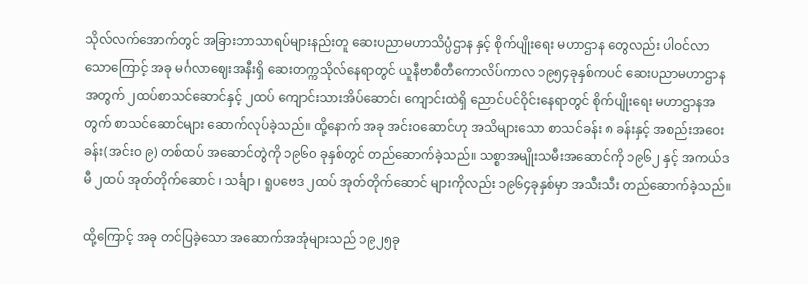သိုလ်လက်အောက်တွင် အခြားဘာသာရပ်များနည်းတူ ဆေးပညာမဟာသိပ္ပံဌာန နှင့် စိုက်ပျိုးရေး မဟာဌာန တွေလည်း ပါဝင်လာသောကြောင့် အခု မင်္ဂလာဈေးအနီးရှိ ဆေးတက္ကသိုလ်နေရာတွင် ယူနီဗာစီတီကောလိပ်ကာလ ၁၉၅၄ခုနှစ်ကပင် ဆေးပညာမဟာဌာန အတွက် ၂ထပ်စာသင်ဆောင်နှင့် ၂ထပ် ကျောင်းသားအိပ်ဆောင်၊ ကျောင်းထဲရှိ ညောင်ပင်ဝိုင်းနေရာတွင် စိုက်ပျိုးရေး မဟာဌာနအတွက် စာသင်ဆောင်များ ဆောက်လုပ်ခဲ့သည်။ ထို့နောက် အခု အင်းဝဆောင်ဟု အသိများသော စာသင်ခန်း ၈ ခန်းနှင့် အစည်းအဝေးခန်း(အင်းဝ ၉) တစ်ထပ် အဆောင်တွဲကို ၁၉၆၀ ခုနှစ်တွင် တည်ဆောက်ခဲ့သည်။ သစ္စာအမျိုးသမီးအဆောင်ကို ၁၉၆၂ နှင့် အကယ်ဒမီ ၂ထပ် အုတ်တိုက်ဆောင် ၊ သင်္ချာ ၊ ရူပဗေဒ ၂ထပ် အုတ်တိုက်ဆောင် များကိုလည်း ၁၉၆၄ခုနှစ်မှာ အသီးသီး တည်ဆောက်ခဲ့သည်။

ထို့ကြောင့် အခု တင်ပြခဲ့သော အဆောက်အအုံများသည် ၁၉၂၅ခု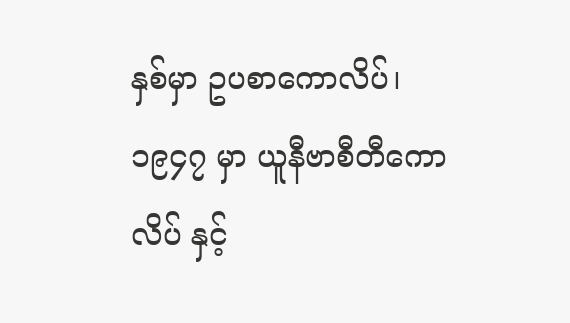နှစ်မှာ ဥပစာကောလိပ်၊ ၁၉၄၇ မှာ ယူနီဗာစီတီကောလိပ် နှင့်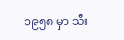၁၉၅၈ မှာ သီး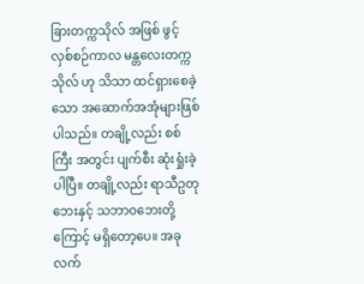ခြားတက္ကသိုလ် အဖြစ် ဖွင့်လှစ်စဉ်ကာလ မန္တလေးတက္ကသိုလ် ဟု သိသာ ထင်ရှားစေခဲ့သော အဆောက်အအုံများဖြစ်ပါသည်။ တချို့လည်း စစ်ကြီး အတွင်း ပျက်စီး ဆုံးရှုံးခဲ့ပါပြီ။ တချို့လည်း ရာသီဥတုဘေးနှင့် သဘာဝဘေးတို့ကြောင့် မရှိတော့ပေ။ အခု လက်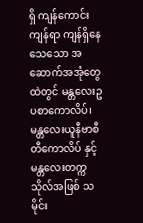ရှိ ကျန်ကောင်း ကျန်ရာ ကျန်ရှိနေသေသော အဆောက်အအုံတွေထဲတွင် မန္တလေးဥပစာကောလိပ်၊ မန္တလေးယူနီဗာစီတီကောလိပ် နှင့် မန္တလေးတက္ကသိုလ်အဖြစ် သမိုင်း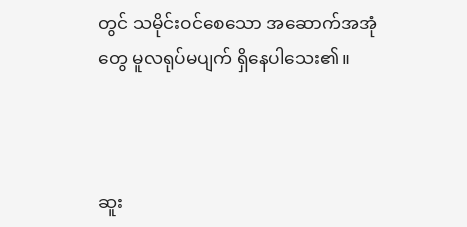တွင် သမိုင်းဝင်စေသော အဆောက်အအုံတွေ မူလရုပ်မပျက် ရှိနေပါသေး၏။



ဆူး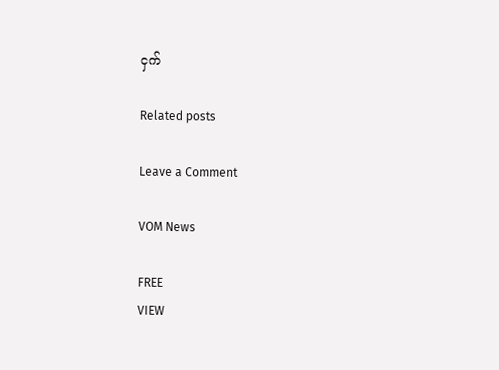ငှက်

Related posts

Leave a Comment

VOM News

FREE
VIEW